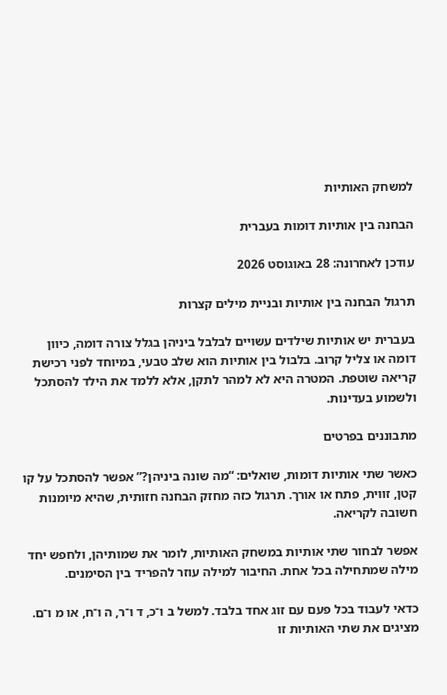למשחק האותיות

הבחנה בין אותיות דומות בעברית

עודכן לאחרונה: 28 באוגוסט 2026

תרגול הבחנה בין אותיות ובניית מילים קצרות

בעברית יש אותיות שילדים עשויים לבלבל ביניהן בגלל צורה דומה, כיוון דומה או צליל קרוב. בלבול בין אותיות הוא שלב טבעי, במיוחד לפני רכישת קריאה שוטפת. המטרה היא לא למהר לתקן, אלא ללמד את הילד להסתכל ולשמוע בעדינות.

מתבוננים בפרטים

כאשר שתי אותיות דומות, שואלים: “מה שונה ביניהן?” אפשר להסתכל על קו קטן, זווית, פתח או אורך. תרגול כזה מחזק הבחנה חזותית, שהיא מיומנות חשובה לקריאה.

אפשר לבחור שתי אותיות במשחק האותיות, לומר את שמותיהן, ולחפש יחד מילה שמתחילה בכל אחת. החיבור למילה עוזר להפריד בין הסימנים.

כדאי לעבוד בכל פעם עם זוג אחד בלבד. למשל ב ו־כ, ד ו־ר, ה ו־ח, או מ ו־ם. מציגים את שתי האותיות זו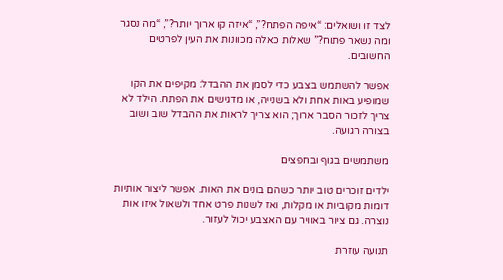לצד זו ושואלים: “איפה הפתח?”, “איזה קו ארוך יותר?”, “מה נסגר ומה נשאר פתוח?” שאלות כאלה מכוונות את העין לפרטים החשובים.

אפשר להשתמש בצבע כדי לסמן את ההבדל: מקיפים את הקו שמופיע באות אחת ולא בשנייה, או מדגישים את הפתח. הילד לא צריך לזכור הסבר ארוך; הוא צריך לראות את ההבדל שוב ושוב בצורה רגועה.

משתמשים בגוף ובחפצים

ילדים זוכרים טוב יותר כשהם בונים את האות. אפשר ליצור אותיות דומות מקוביות או מקלות, ואז לשנות פרט אחד ולשאול איזו אות נוצרה. גם ציור באוויר עם האצבע יכול לעזור.

תנועה עוזרת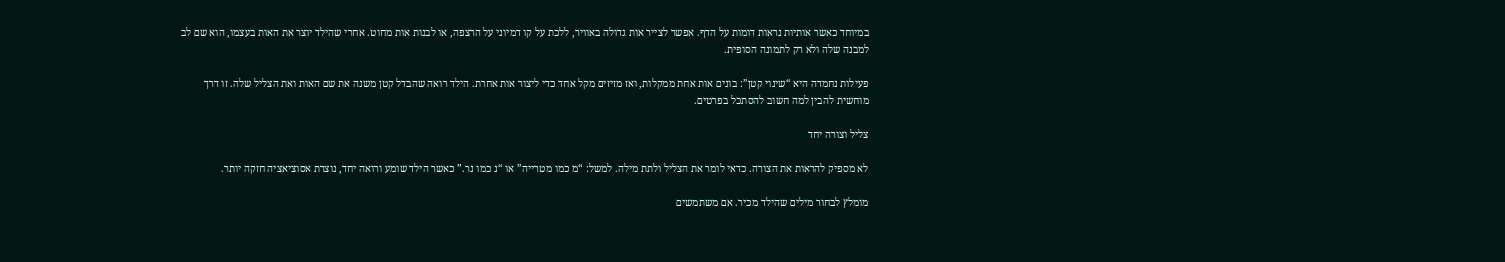במיוחד כאשר אותיות נראות דומות על הדף. אפשר לצייר אות גדולה באוויר, ללכת על קו דמיוני על הרצפה, או לבנות אות מחוט. אחרי שהילד יוצר את האות בעצמו, הוא שם לב למבנה שלה ולא רק לתמונה הסופית.

פעילות נחמדה היא “שינוי קטן”: בונים אות אחת ממקלות, ואז מזיזים מקל אחד כדי ליצור אות אחרת. הילד רואה שהבדל קטן משנה את שם האות ואת הצליל שלה. זו דרך מוחשית להבין למה חשוב להסתכל בפרטים.

צליל וצורה יחד

לא מספיק להראות את הצורה. כדאי לומר את הצליל ולתת מילה. למשל: “מ כמו מטרייה” או “נ כמו נר.” כאשר הילד שומע ורואה יחד, נוצרת אסוציאציה חזקה יותר.

מומלץ לבחור מילים שהילד מכיר. אם משתמשים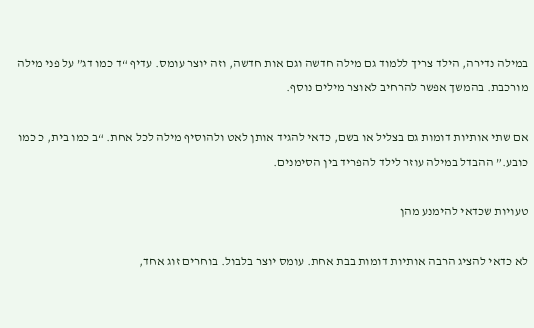במילה נדירה, הילד צריך ללמוד גם מילה חדשה וגם אות חדשה, וזה יוצר עומס. עדיף “ד כמו דג” על פני מילה מורכבת. בהמשך אפשר להרחיב לאוצר מילים נוסף.

אם שתי אותיות דומות גם בצליל או בשם, כדאי להגיד אותן לאט ולהוסיף מילה לכל אחת. “ב כמו בית, כ כמו כובע.” ההבדל במילה עוזר לילד להפריד בין הסימנים.

טעויות שכדאי להימנע מהן

לא כדאי להציג הרבה אותיות דומות בבת אחת. עומס יוצר בלבול. בוחרים זוג אחד,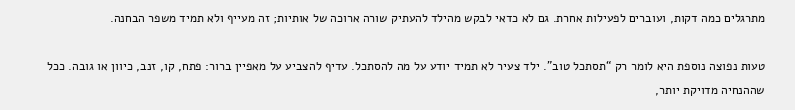מתרגלים כמה דקות, ועוברים לפעילות אחרת. גם לא כדאי לבקש מהילד להעתיק שורה ארוכה של אותיות; זה מעייף ולא תמיד משפר הבחנה.

טעות נפוצה נוספת היא לומר רק “תסתכל טוב”. ילד צעיר לא תמיד יודע על מה להסתכל. עדיף להצביע על מאפיין ברור: פתח, קו, זנב, כיוון או גובה. ככל שההנחיה מדויקת יותר,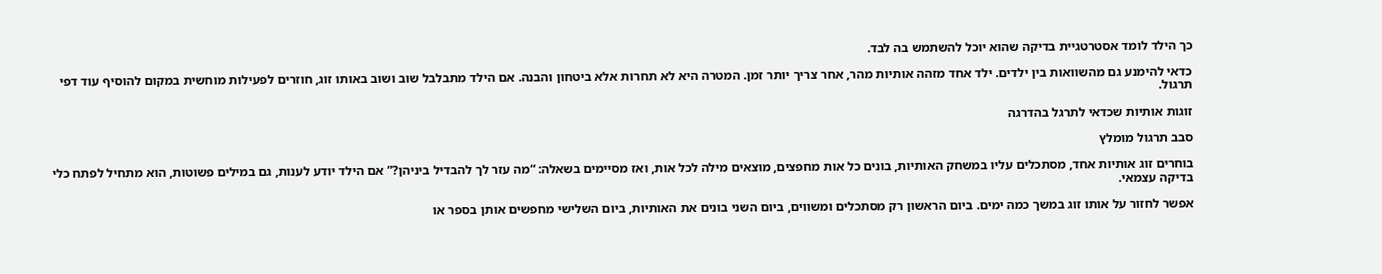כך הילד לומד אסטרטגיית בדיקה שהוא יוכל להשתמש בה לבד.

כדאי להימנע גם מהשוואות בין ילדים. ילד אחד מזהה אותיות מהר, אחר צריך יותר זמן. המטרה היא לא תחרות אלא ביטחון והבנה. אם הילד מתבלבל שוב ושוב באותו זוג, חוזרים לפעילות מוחשית במקום להוסיף עוד דפי תרגול.

זוגות אותיות שכדאי לתרגל בהדרגה

סבב תרגול מומלץ

בוחרים זוג אותיות אחד, מסתכלים עליו במשחק האותיות, בונים כל אות מחפצים, מוצאים מילה לכל אות, ואז מסיימים בשאלה: “מה עזר לך להבדיל ביניהן?” אם הילד יודע לענות, גם במילים פשוטות, הוא מתחיל לפתח כלי בדיקה עצמאי.

אפשר לחזור על אותו זוג במשך כמה ימים. ביום הראשון רק מסתכלים ומשווים, ביום השני בונים את האותיות, ביום השלישי מחפשים אותן בספר או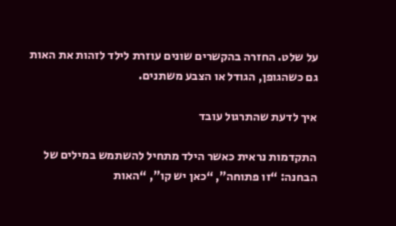על שלט. החזרה בהקשרים שונים עוזרת לילד לזהות את האות גם כשהגופן, הגודל או הצבע משתנים.

איך לדעת שהתרגול עובד

התקדמות נראית כאשר הילד מתחיל להשתמש במילים של הבחנה: “זו פתוחה”, “כאן יש קו”, “האות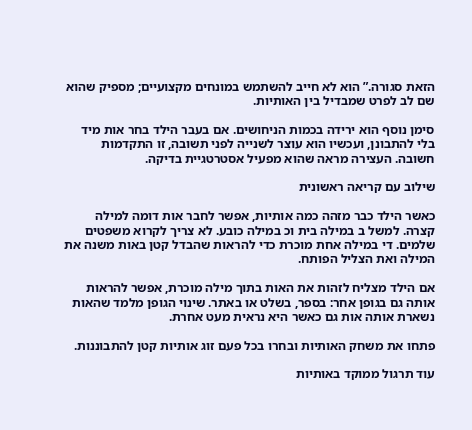הזאת סגורה.” הוא לא חייב להשתמש במונחים מקצועיים; מספיק שהוא שם לב לפרט שמבדיל בין האותיות.

סימן נוסף הוא ירידה בכמות הניחושים. אם בעבר הילד בחר אות מיד בלי להתבונן, ועכשיו הוא עוצר לשנייה לפני תשובה, זו התקדמות חשובה. העצירה מראה שהוא מפעיל אסטרטגיית בדיקה.

שילוב עם קריאה ראשונית

כאשר הילד כבר מזהה כמה אותיות, אפשר לחבר אות דומה למילה קצרה. למשל ב במילה בית וכ במילה כובע. לא צריך לקרוא משפטים שלמים. די במילה אחת מוכרת כדי להראות שהבדל קטן באות משנה את המילה ואת הצליל הפותח.

אם הילד מצליח לזהות את האות בתוך מילה מוכרת, אפשר להראות אותה גם בגופן אחר: בספר, בשלט או באתר. שינוי הגופן מלמד שהאות נשארת אותה אות גם כאשר היא נראית מעט אחרת.

פתחו את משחק האותיות ובחרו בכל פעם זוג אותיות קטן להתבוננות.

עוד תרגול ממוקד באותיות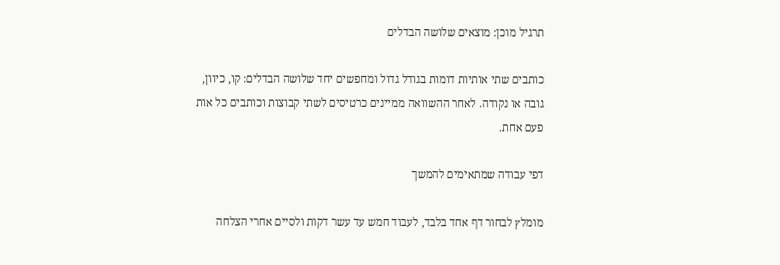תרגיל מוכן: מוצאים שלושה הבדלים

כותבים שתי אותיות דומות בגודל גדול ומחפשים יחד שלושה הבדלים: קו, כיוון, גובה או נקודה. לאחר ההשוואה ממיינים כרטיסים לשתי קבוצות וכותבים כל אות פעם אחת.

דפי עבודה שמתאימים להמשך

מומלץ לבחור דף אחד בלבד, לעבוד חמש עד עשר דקות ולסיים אחרי הצלחה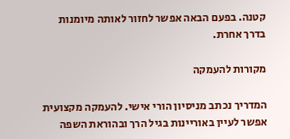קטנה. בפעם הבאה אפשר לחזור לאותה מיומנות בדרך אחרת.

מקורות להעמקה

המדריך נכתב מניסיון הורי אישי. להעמקה מקצועית אפשר לעיין באוריינות בגיל הרך ובהוראת השפה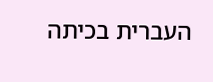העברית בכיתה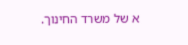א של משרד החינוך.